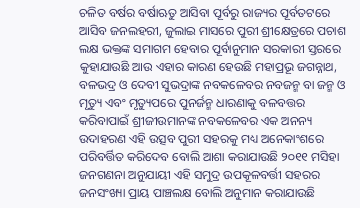ଚଳିତ ବର୍ଷର ବର୍ଷାଋତୁ ଆସିବା ପୂର୍ବରୁ ରାଜ୍ୟର ପୂର୍ବତଟରେ ଆସିବ ଜନଲହରୀ, ଜୁଲାଇ ମାସରେ ପୁରୀ ଶ୍ରୀକ୍ଷେତ୍ରରେ ପଚାଶ ଲକ୍ଷ ଭକ୍ତଙ୍କ ସମାଗମ ହେବାର ପୂର୍ବାନୁମାନ ସରକାରୀ ସ୍ତରରେ କୁହାଯାଉଛି ଆଉ ଏହାର କାରଣ ହେଉଛି ମହାପ୍ରଭୂ ଜଗନ୍ନାଥ, ବଳଭଦ୍ର ଓ ଦେବୀ ସୁଭଦ୍ରାଙ୍କ ନବକଳେବର ନବଜନ୍ମ ବା ଜନ୍ମ ଓ ମୃତ୍ୟୁ ଏବଂ ମୃତ୍ୟୁପରେ ପୁନର୍ଜନ୍ମ ଧାରଣାକୁ ବଳବତ୍ତର କରିବାପାଇଁ ଶ୍ରୀଜୀଉମାନଙ୍କ ନବକଳେବର ଏକ ଅନନ୍ୟ ଉଦାହରଣ ଏହି ଉତ୍ସବ ପୁରୀ ସହରକୁ ମଧ୍ୟ ଅନେକାଂଶରେ ପରିବର୍ତ୍ତିତ କରିଦେବ ବୋଲି ଆଶା କରାଯାଉଛି ୨୦୧୧ ମସିହା ଜନଗଣନା ଅନୁଯାୟୀ ଏହି ସମୁଦ୍ର ଉପକୂଳବର୍ତ୍ତୀ ସହରର ଜନସଂଖ୍ୟା ପ୍ରାୟ ପାଞ୍ଚଲକ୍ଷ ବୋଲି ଅନୁମାନ କରାଯାଉଛି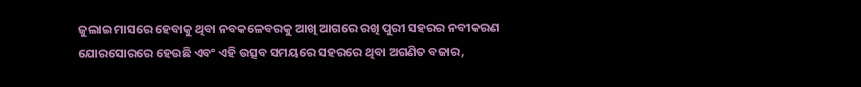ଜୁଲାଇ ମାସରେ ହେବାକୁ ଥିବା ନବକଳେବରକୁ ଆଖି ଆଗରେ ରଖି ପୁରୀ ସହରର ନବୀକରଣ ଯୋରସୋରରେ ହେଉଛି ଏବଂ ଏହି ଉତ୍ସବ ସମୟରେ ସହରରେ ଥିବା ଅଗଣିତ ବଜାର,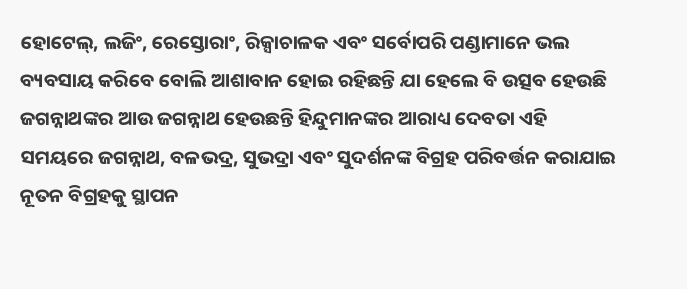ହୋଟେଲ୍, ଲଜିଂ, ରେସ୍ତୋରାଂ, ରିକ୍ସାଚାଳକ ଏବଂ ସର୍ବୋପରି ପଣ୍ଡାମାନେ ଭଲ ବ୍ୟବସାୟ କରିବେ ବୋଲି ଆଶାବାନ ହୋଇ ରହିଛନ୍ତି ଯା ହେଲେ ବି ଉତ୍ସବ ହେଉଛି ଜଗନ୍ନାଥଙ୍କର ଆଉ ଜଗନ୍ନାଥ ହେଉଛନ୍ତି ହିନ୍ଦୁମାନଙ୍କର ଆରାଧ୍ୟ ଦେବତା ଏହି ସମୟରେ ଜଗନ୍ନାଥ, ବଳଭଦ୍ର, ସୁଭଦ୍ରା ଏବଂ ସୁଦର୍ଶନଙ୍କ ବିଗ୍ରହ ପରିବର୍ତ୍ତନ କରାଯାଇ ନୂତନ ବିଗ୍ରହକୁ ସ୍ଥାପନ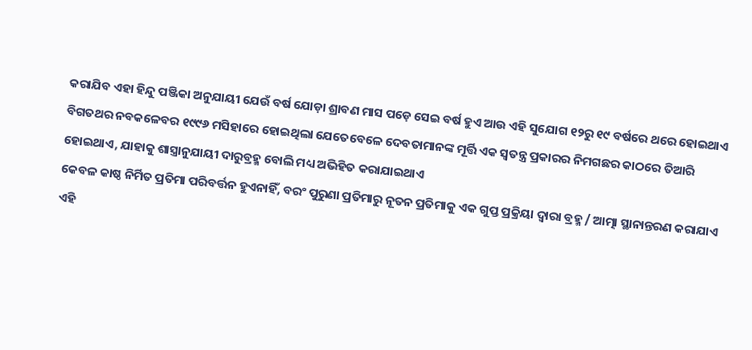କରାଯିବ ଏହା ହିନ୍ଦୁ ପଞ୍ଜିକା ଅନୁଯାୟୀ ଯେଉଁ ବର୍ଷ ଯୋଡ଼ା ଶ୍ରାବଣ ମାସ ପଡ଼େ ସେଇ ବର୍ଷ ହୁଏ ଆଉ ଏହି ସୁଯୋଗ ୧୨ରୁ ୧୯ ବର୍ଷରେ ଥରେ ହୋଇଥାଏ ବିଗତଥର ନବକଳେବର ୧୯୯୬ ମସିହାରେ ହୋଇଥିଲା ଯେତେବେଳେ ଦେବତାମାନଙ୍କ ମୂର୍ତ୍ତି ଏକ ସ୍ବତନ୍ତ୍ର ପ୍ରକାରର ନିମଗଛର କାଠରେ ତିଆରି ହୋଇଥାଏ, ଯାହାକୁ ଶାସ୍ତ୍ରାନୁଯାୟୀ ଦାରୁବ୍ରହ୍ମ ବୋଲି ମଧ୍ୟ ଅଭିହିତ କରାଯାଇଥାଏ
କେବଳ କାଷ୍ଠ ନିର୍ମିତ ପ୍ରତିମା ପରିବର୍ତ୍ତନ ହୁଏନାହିଁ, ବରଂ ପୁରୁଣା ପ୍ରତିମାରୁ ନୂତନ ପ୍ରତିମାକୁ ଏକ ଗୁପ୍ତ ପ୍ରକ୍ରିୟା ଦ୍ବାରା ବ୍ରହ୍ମ / ଆତ୍ମା ସ୍ଥାନାନ୍ତରଣ କରାଯାଏ
ଏହି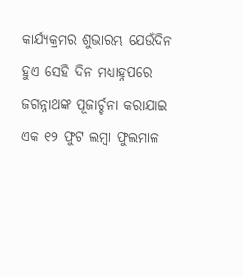କାର୍ଯ୍ୟକ୍ରମର ଶୁଭାରମ୍ଭ ଯେଉଁଦିନ ହୁଏ ସେହି ଦିନ ମଧ୍ୟାହ୍ନପରେ ଜଗନ୍ନାଥଙ୍କ ପୂଜାର୍ଚ୍ଚନା କରାଯାଇ ଏକ ୧୨ ଫୁଟ ଲମ୍ବା ଫୁଲମାଳ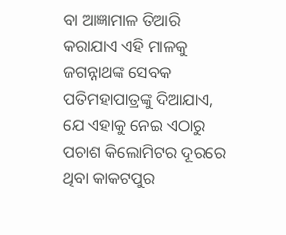ବା ଆଜ୍ଞାମାଳ ତିଆରି କରାଯାଏ ଏହି ମାଳକୁ ଜଗନ୍ନାଥଙ୍କ ସେବକ ପତିମହାପାତ୍ରଙ୍କୁ ଦିଆଯାଏ, ଯେ ଏହାକୁ ନେଇ ଏଠାରୁ ପଚାଶ କିଲୋମିଟର ଦୂରରେ ଥିବା କାକଟପୁର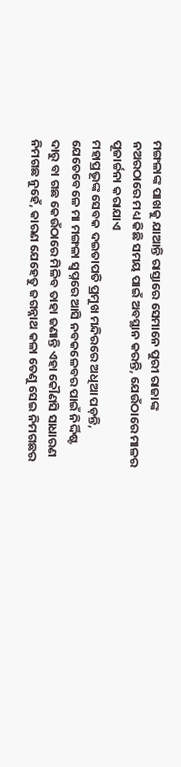ମଙ୍ଗଳାଙ୍କ ପାଖକୁ ଯାଆନ୍ତି ରାସ୍ତାରେ ସେମାନେ ପୁରୀ ରାଜାଙ୍କ ନଅରଠାରେ ମଧ୍ୟ କିଛି ସମୟ ପାଇଁ ଅବସ୍ଥାନ କରନ୍ତି, ଯେଉଁଠାରେ ମାଳର ପୂଜାର୍ଚ୍ଚନା କରାଯାଏ
ମହାପ୍ରଭୂଙ୍କ ସେବକ ଦଇତାପତି ପ୍ରମୁଖ ମନ୍ଦିରରେ ଅଧିଆ ପଡ଼ନ୍ତି, ଯେତେବେଳେ ମା ମଙ୍ଗଳା ସ୍ବପ୍ନରେ ଆସି ନବକଳେବର ପାଇଁ ନିର୍ଦ୍ଦିଷ୍ଟ ଦାରୁ ବା ଗଛ କେଉଁଠାରେ ମିଳିବ ତାହା ଜଣାନ୍ତି ଏହା କୌଣସି ସାଧାରଣ ନିମଗଛ ନୁହେଁ, କାରଣ ଯେହେତୁ ଜଗନ୍ନାଥ କଳା ତେଣୁ ସେଇ ନିମଗଛର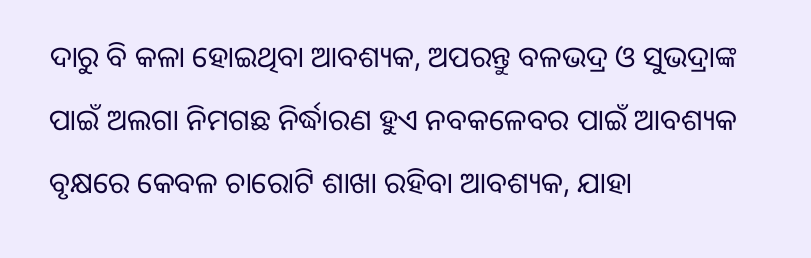ଦାରୁ ବି କଳା ହୋଇଥିବା ଆବଶ୍ୟକ, ଅପରନ୍ତୁ ବଳଭଦ୍ର ଓ ସୁଭଦ୍ରାଙ୍କ ପାଇଁ ଅଲଗା ନିମଗଛ ନିର୍ଦ୍ଧାରଣ ହୁଏ ନବକଳେବର ପାଇଁ ଆବଶ୍ୟକ ବୃକ୍ଷରେ କେବଳ ଚାରୋଟି ଶାଖା ରହିବା ଆବଶ୍ୟକ, ଯାହା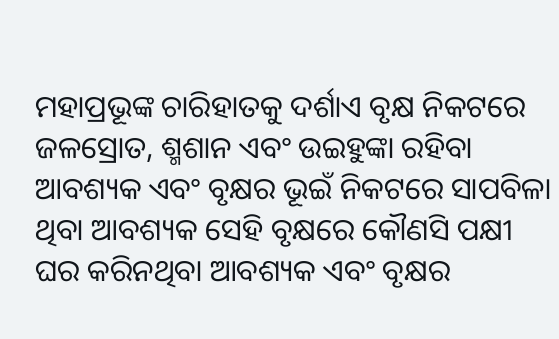ମହାପ୍ରଭୂଙ୍କ ଚାରିହାତକୁ ଦର୍ଶାଏ ବୃକ୍ଷ ନିକଟରେ ଜଳସ୍ରୋତ, ଶ୍ମଶାନ ଏବଂ ଉଇହୁଙ୍କା ରହିବା ଆବଶ୍ୟକ ଏବଂ ବୃକ୍ଷର ଭୂଇଁ ନିକଟରେ ସାପବିଳା ଥିବା ଆବଶ୍ୟକ ସେହି ବୃକ୍ଷରେ କୌଣସି ପକ୍ଷୀ ଘର କରିନଥିବା ଆବଶ୍ୟକ ଏବଂ ବୃକ୍ଷର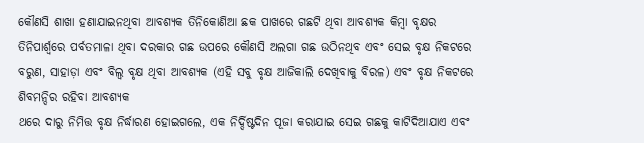କୌଣସି ଶାଖା ହଣାଯାଇନଥିବା ଆବଶ୍ୟକ ତିନିକୋଣିଆ ଛକ ପାଖରେ ଗଛଟି ଥିବା ଆବଶ୍ୟକ କିମ୍ବା ବୃକ୍ଷର ତିନିପାର୍ଶ୍ବରେ ପର୍ବତମାଳା ଥିବା ଦରକାର ଗଛ ଉପରେ କୌଣସି ଅଲଗା ଗଛ ଉଠିନଥିବ ଏବଂ ସେଇ ବୃକ୍ଷ ନିକଟରେ ବରୁଣ, ସାହାଡ଼ା ଏବଂ ବିଲ୍ବ ବୃକ୍ଷ ଥିବା ଆବଶ୍ୟକ (ଏହି ସବୁ ବୃକ୍ଷ ଆଜିକାଲି ଦେଖିବାକୁ ବିରଳ) ଏବଂ ବୃକ୍ଷ ନିକଟରେ ଶିବମନ୍ଦିର ରହିବା ଆବଶ୍ୟକ
ଥରେ ଦାରୁ ନିମିତ୍ତ ବୃକ୍ଷ ନିର୍ଦ୍ଧାରଣ ହୋଇଗଲେ, ଏକ ନିର୍ଦ୍ଦିଷ୍ଟଦିନ ପୂଜା କରାଯାଇ ସେଇ ଗଛକୁ କାଟିଦିଆଯାଏ ଏବଂ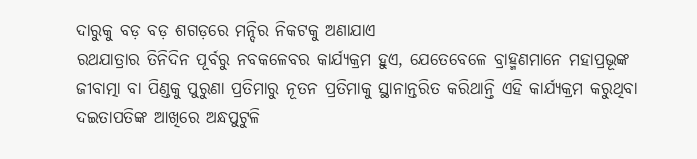ଦାରୁକୁ ବଡ଼ ବଡ଼ ଶଗଡ଼ରେ ମନ୍ଦିର ନିକଟକୁ ଅଣାଯାଏ
ରଥଯାତ୍ରାର ତିନିଦିନ ପୂର୍ବରୁ ନବକଳେବର କାର୍ଯ୍ୟକ୍ରମ ହୁଏ, ଯେତେବେଳେ ବ୍ରାହ୍ମଣମାନେ ମହାପ୍ରଭୂଙ୍କ ଜୀବାତ୍ମା ବା ପିଣ୍ଡକୁ ପୁରୁଣା ପ୍ରତିମାରୁ ନୂତନ ପ୍ରତିମାକୁ ସ୍ଥାନାନ୍ତରିତ କରିଥାନ୍ତି ଏହି କାର୍ଯ୍ୟକ୍ରମ କରୁଥିବା ଦଇତାପତିଙ୍କ ଆଖିରେ ଅନ୍ଧପୁଟୁଳି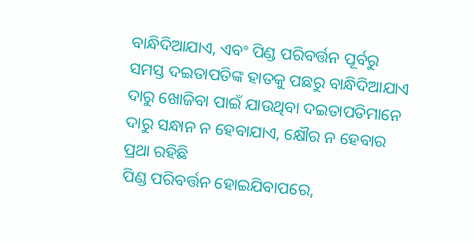ବାନ୍ଧିଦିଆଯାଏ, ଏବଂ ପିଣ୍ଡ ପରିବର୍ତ୍ତନ ପୂର୍ବରୁ ସମସ୍ତ ଦଇତାପତିଙ୍କ ହାତକୁ ପଛରୁ ବାନ୍ଧିଦିଆଯାଏ ଦାରୁ ଖୋଜିବା ପାଇଁ ଯାଉଥିବା ଦଇତାପତିମାନେ ଦାରୁ ସନ୍ଧାନ ନ ହେବାଯାଏ, କ୍ଷୌର ନ ହେବାର ପ୍ରଥା ରହିଛି
ପିଣ୍ଡ ପରିବର୍ତ୍ତନ ହୋଇଯିବାପରେ,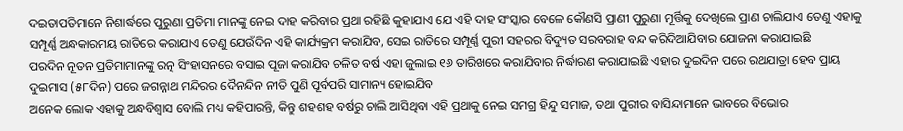ଦଇତାପତିମାନେ ନିଶାର୍ଦ୍ଧରେ ପୁରୁଣା ପ୍ରତିମା ମାନଙ୍କୁ ନେଇ ଦାହ କରିବାର ପ୍ରଥା ରହିଛି କୁହାଯାଏ ଯେ ଏହି ଦାହ ସଂସ୍କାର ବେଳେ କୌଣସି ପ୍ରାଣୀ ପୁରୁଣା ମୂର୍ତ୍ତିକୁ ଦେଖିଲେ ପ୍ରାଣ ଚାଲିଯାଏ ତେଣୁ ଏହାକୁ ସମ୍ପୂର୍ଣ୍ଣ ଅନ୍ଧକାରମୟ ରାତିରେ କରାଯାଏ ତେଣୁ ଯେଉଁଦିନ ଏହି କାର୍ଯ୍ୟକ୍ରମ କରାଯିବ, ସେଇ ରାତିରେ ସମ୍ପୂର୍ଣ୍ଣ ପୁରୀ ସହରର ବିଦ୍ୟୁତ ସରବରାହ ବନ୍ଦ କରିଦିଆଯିବାର ଯୋଜନା କରାଯାଇଛି
ପରଦିନ ନୂତନ ପ୍ରତିମାମାନଙ୍କୁ ରତ୍ନ ସିଂହାସନରେ ବସାଇ ପୂଜା କରାଯିବ ଚଳିତ ବର୍ଷ ଏହା ଜୁଲାଇ ୧୬ ତାରିଖରେ କରାଯିବାର ନିର୍ଦ୍ଧାରଣ କରାଯାଇଛି ଏହାର ଦୁଇଦିନ ପରେ ରଥଯାତ୍ରା ହେବ ପ୍ରାୟ ଦୁଇମାସ (୫୮ଦିନ) ପରେ ଜଗନ୍ନାଥ ମନ୍ଦିରର ଦୈନନ୍ଦିନ ନୀତି ପୁଣି ପୂର୍ବପରି ସାମାନ୍ୟ ହୋଇଯିବ
ଅନେକ ଲୋକ ଏହାକୁ ଅନ୍ଧବିଶ୍ବାସ ବୋଲି ମଧ୍ୟ କହିପାରନ୍ତି, କିନ୍ତୁ ଶହଶହ ବର୍ଷରୁ ଚାଲି ଆସିଥିବା ଏହି ପ୍ରଥାକୁ ନେଇ ସମଗ୍ର ହିନ୍ଦୁ ସମାଜ, ତଥା ପୁରୀର ବାସିନ୍ଦାମାନେ ଭାବରେ ବିଭୋର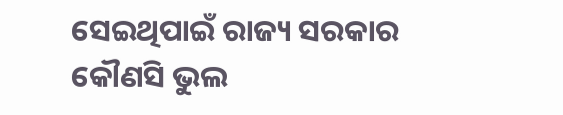ସେଇଥିପାଇଁ ରାଜ୍ୟ ସରକାର କୌଣସି ଭୁଲ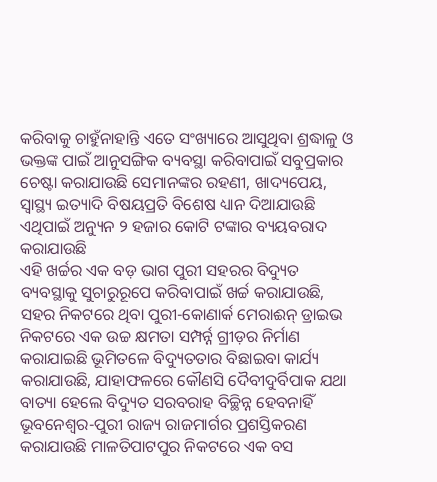କରିବାକୁ ଚାହୁଁନାହାନ୍ତି ଏତେ ସଂଖ୍ୟାରେ ଆସୁଥିବା ଶ୍ରଦ୍ଧାଳୁ ଓ ଭକ୍ତଙ୍କ ପାଇଁ ଆନୁସଙ୍ଗିକ ବ୍ୟବସ୍ଥା କରିବାପାଇଁ ସବୁପ୍ରକାର ଚେଷ୍ଟା କରାଯାଉଛି ସେମାନଙ୍କର ରହଣୀ, ଖାଦ୍ୟପେୟ, ସ୍ବାସ୍ଥ୍ୟ ଇତ୍ୟାଦି ବିଷୟପ୍ରତି ବିଶେଷ ଧ୍ୟାନ ଦିଆଯାଉଛି ଏଥିପାଇଁ ଅନ୍ୟୁନ ୨ ହଜାର କୋଟି ଟଙ୍କାର ବ୍ୟୟବରାଦ କରାଯାଉଛି
ଏହି ଖର୍ଚ୍ଚର ଏକ ବଡ଼ ଭାଗ ପୁରୀ ସହରର ବିଦ୍ୟୁତ ବ୍ୟବସ୍ଥାକୁ ସୁଚାରୁରୂପେ କରିବାପାଇଁ ଖର୍ଚ୍ଚ କରାଯାଉଛି, ସହର ନିକଟରେ ଥିବା ପୁରୀ-କୋଣାର୍କ ମେରାଈନ୍ ଡ୍ରାଇଭ ନିକଟରେ ଏକ ଉଚ୍ଚ କ୍ଷମତା ସମ୍ପର୍ନ୍ନ ଗ୍ରୀଡ଼ର ନିର୍ମାଣ କରାଯାଇଛି ଭୂମିତଳେ ବିଦ୍ୟୁତତାର ବିଛାଇବା କାର୍ଯ୍ୟ କରାଯାଉଛି, ଯାହାଫଳରେ କୌଣସି ଦୈବୀଦୁର୍ବିପାକ ଯଥା ବାତ୍ୟା ହେଲେ ବିଦ୍ୟୁତ ସରବରାହ ବିଚ୍ଛିନ୍ନ ହେବନାହିଁ
ଭୂବନେଶ୍ବର-ପୁରୀ ରାଜ୍ୟ ରାଜମାର୍ଗର ପ୍ରଶସ୍ତିକରଣ କରାଯାଉଛି ମାଳତିପାଟପୁର ନିକଟରେ ଏକ ବସ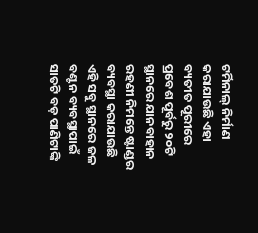ଟର୍ମିନାଲ୍ ନିର୍ମାଣ କରାଯାଉଛି ଏହା ବ୍ୟତୀତ ପୂରୀରେ ପ୍ରବେଶ ପୂର୍ବରୁ ୨୦ଟି ସ୍ଥାନରେ ଯାନବାହାନ ରହଣୀ ନିମନ୍ତେ ଷ୍ଟାଣ୍ଡର ବ୍ୟବସ୍ଥା କରାଯାଉଛି ଏହି ସବୁ ସ୍ଥାନରେ ଜଳ ବଣ୍ଟନ ବ୍ୟବସ୍ଥାପାଇଁ ସାତଟି ବଡ଼ ପାଣିଟାଙ୍କି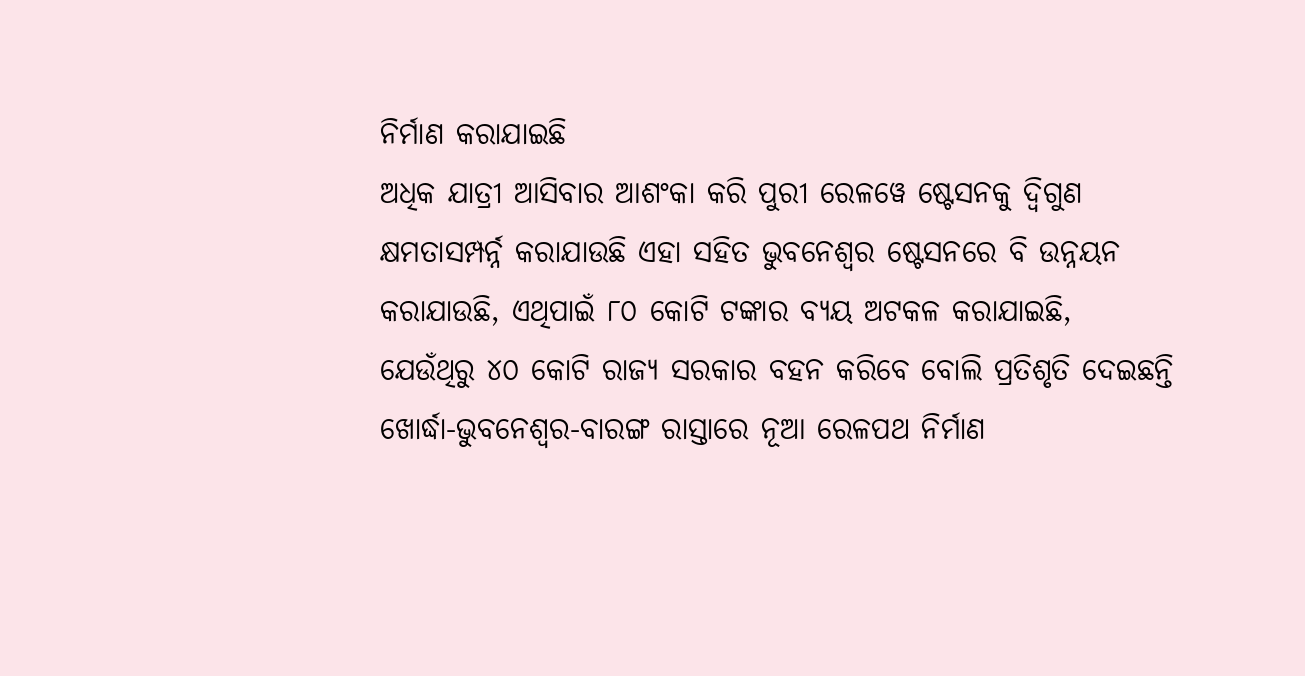ନିର୍ମାଣ କରାଯାଇଛି
ଅଧିକ ଯାତ୍ରୀ ଆସିବାର ଆଶଂକା କରି ପୁରୀ ରେଳୱେ ଷ୍ଟେସନକୁ ଦ୍ବିଗୁଣ କ୍ଷମତାସମ୍ପର୍ନ୍ନ କରାଯାଉଛି ଏହା ସହିତ ଭୁବନେଶ୍ବର ଷ୍ଟେସନରେ ବି ଉନ୍ନୟନ କରାଯାଉଛି, ଏଥିପାଇଁ ୮୦ କୋଟି ଟଙ୍କାର ବ୍ୟୟ ଅଟକଳ କରାଯାଇଛି, ଯେଉଁଥିରୁ ୪୦ କୋଟି ରାଜ୍ୟ ସରକାର ବହନ କରିବେ ବୋଲି ପ୍ରତିଶୃତି ଦେଇଛନ୍ତି ଖୋର୍ଦ୍ଧା-ଭୁବନେଶ୍ବର-ବାରଙ୍ଗ ରାସ୍ତାରେ ନୂଆ ରେଳପଥ ନିର୍ମାଣ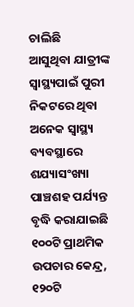ଚାଲିଛି
ଆସୁଥିବା ଯାତ୍ରୀଙ୍କ ସ୍ବାସ୍ଥ୍ୟପାଇଁ ପୁରୀ ନିକଟରେ ଥିବା ଅନେକ ସ୍ବାସ୍ଥ୍ୟ ବ୍ୟବସ୍ଥାରେ ଶଯ୍ୟାସଂଖ୍ୟା ପାଞ୍ଚଶହ ପର୍ଯ୍ୟନ୍ତ ବୃଦ୍ଧି କରାଯାଇଛି ୧୦୦ଟି ପ୍ରାଥମିକ ଉପଚାର କେନ୍ଦ୍ର, ୧୨୦ଟି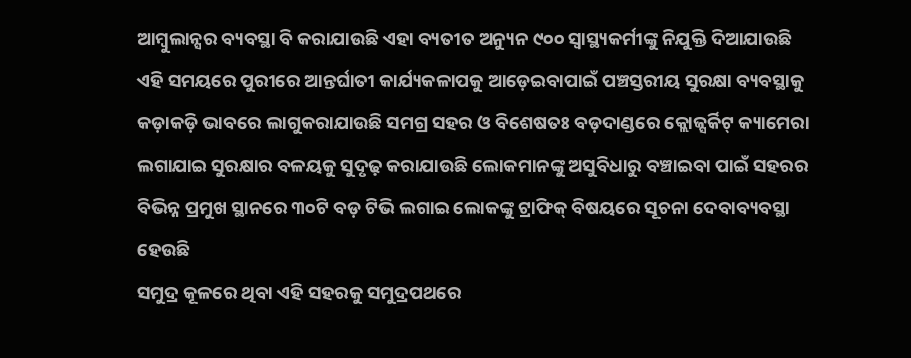ଆମ୍ବୁଲାନ୍ସର ବ୍ୟବସ୍ଥା ବି କରାଯାଉଛି ଏହା ବ୍ୟତୀତ ଅନ୍ୟୁନ ୯୦୦ ସ୍ବାସ୍ଥ୍ୟକର୍ମୀଙ୍କୁ ନିଯୁକ୍ତି ଦିଆଯାଉଛି
ଏହି ସମୟରେ ପୁରୀରେ ଆନ୍ତର୍ଘାତୀ କାର୍ଯ୍ୟକଳାପକୁ ଆଡ଼େଇବାପାଇଁ ପଞ୍ଚସ୍ତରୀୟ ସୁରକ୍ଷା ବ୍ୟବସ୍ଥାକୁ କଡ଼ାକଡ଼ି ଭାବରେ ଲାଗୁକରାଯାଉଛି ସମଗ୍ର ସହର ଓ ବିଶେଷତଃ ବଡ଼ଦାଣ୍ଡରେ କ୍ଲୋଜ୍ସର୍କିଟ୍ କ୍ୟାମେରା ଲଗାଯାଇ ସୁରକ୍ଷାର ବଳୟକୁ ସୁଦୃଢ଼ କରାଯାଉଛି ଲୋକମାନଙ୍କୁ ଅସୁବିଧାରୁ ବଞ୍ଚାଇବା ପାଇଁ ସହରର ବିଭିନ୍ନ ପ୍ରମୁଖ ସ୍ଥାନରେ ୩୦ଟି ବଡ଼ ଟିଭି ଲଗାଇ ଲୋକଙ୍କୁ ଟ୍ରାଫିକ୍ ବିଷୟରେ ସୂଚନା ଦେବାବ୍ୟବସ୍ଥା ହେଉଛି
ସମୁଦ୍ର କୂଳରେ ଥିବା ଏହି ସହରକୁ ସମୁଦ୍ରପଥରେ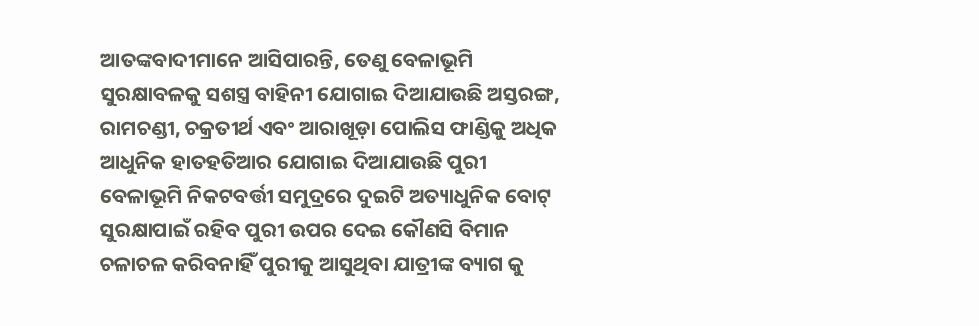ଆତଙ୍କବାଦୀମାନେ ଆସିପାରନ୍ତି, ତେଣୁ ବେଳାଭୂମି ସୁରକ୍ଷାବଳକୁ ସଶସ୍ତ୍ର ବାହିନୀ ଯୋଗାଇ ଦିଆଯାଉଛି ଅସ୍ତରଙ୍ଗ, ରାମଚଣ୍ଡୀ, ଚକ୍ରତୀର୍ଥ ଏବଂ ଆରାଖୂଡ଼ା ପୋଲିସ ଫାଣ୍ଡିକୁ ଅଧିକ ଆଧୁନିକ ହାତହତିଆର ଯୋଗାଇ ଦିଆଯାଉଛି ପୁରୀ ବେଳାଭୂମି ନିକଟବର୍ତ୍ତୀ ସମୁଦ୍ରରେ ଦୁଇଟି ଅତ୍ୟାଧୁନିକ ବୋଟ୍ ସୁରକ୍ଷାପାଇଁ ରହିବ ପୁରୀ ଉପର ଦେଇ କୌଣସି ବିମାନ ଚଳାଚଳ କରିବନାହିଁ ପୁରୀକୁ ଆସୁଥିବା ଯାତ୍ରୀଙ୍କ ବ୍ୟାଗ କୁ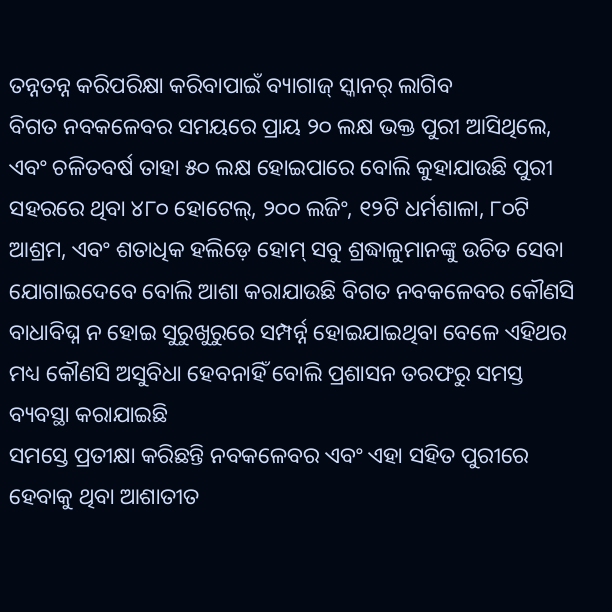ତନ୍ନତନ୍ନ କରିପରିକ୍ଷା କରିବାପାଇଁ ବ୍ୟାଗାଜ୍ ସ୍କାନର୍ ଲାଗିବ
ବିଗତ ନବକଳେବର ସମୟରେ ପ୍ରାୟ ୨୦ ଲକ୍ଷ ଭକ୍ତ ପୁରୀ ଆସିଥିଲେ, ଏବଂ ଚଳିତବର୍ଷ ତାହା ୫୦ ଲକ୍ଷ ହୋଇପାରେ ବୋଲି କୁହାଯାଉଛି ପୁରୀ ସହରରେ ଥିବା ୪୮୦ ହୋଟେଲ୍, ୨୦୦ ଲଜିଂ, ୧୨ଟି ଧର୍ମଶାଳା, ୮୦ଟି ଆଶ୍ରମ, ଏବଂ ଶତାଧିକ ହଲିଡ଼େ ହୋମ୍ ସବୁ ଶ୍ରଦ୍ଧାଳୁମାନଙ୍କୁ ଉଚିତ ସେବା ଯୋଗାଇଦେବେ ବୋଲି ଆଶା କରାଯାଉଛି ବିଗତ ନବକଳେବର କୌଣସି ବାଧାବିଘ୍ନ ନ ହୋଇ ସୁରୁଖୁରୁରେ ସମ୍ପର୍ନ୍ନ ହୋଇଯାଇଥିବା ବେଳେ ଏହିଥର ମଧ୍ୟ କୌଣସି ଅସୁବିଧା ହେବନାହିଁ ବୋଲି ପ୍ରଶାସନ ତରଫରୁ ସମସ୍ତ ବ୍ୟବସ୍ଥା କରାଯାଇଛି
ସମସ୍ତେ ପ୍ରତୀକ୍ଷା କରିଛନ୍ତି ନବକଳେବର ଏବଂ ଏହା ସହିତ ପୁରୀରେ ହେବାକୁ ଥିବା ଆଶାତୀତ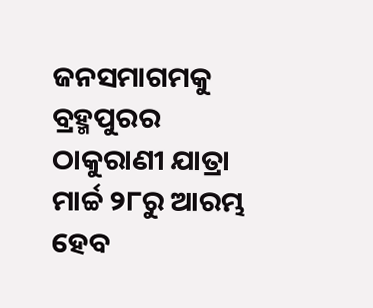ଜନସମାଗମକୁ
ବ୍ରହ୍ମପୁରର ଠାକୁରାଣୀ ଯାତ୍ରା ମାର୍ଚ୍ଚ ୨୮ରୁ ଆରମ୍ଭ ହେବ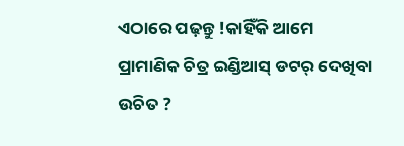ଏଠାରେ ପଢ଼ନ୍ତୁ !କାହିଁକି ଆମେ ପ୍ରାମାଣିକ ଚିତ୍ର ଇଣ୍ଡିଆସ୍ ଡଟର୍ ଦେଖିବା ଉଚିତ ?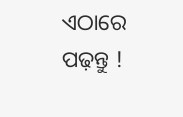ଏଠାରେ ପଢ଼ନ୍ତୁ !